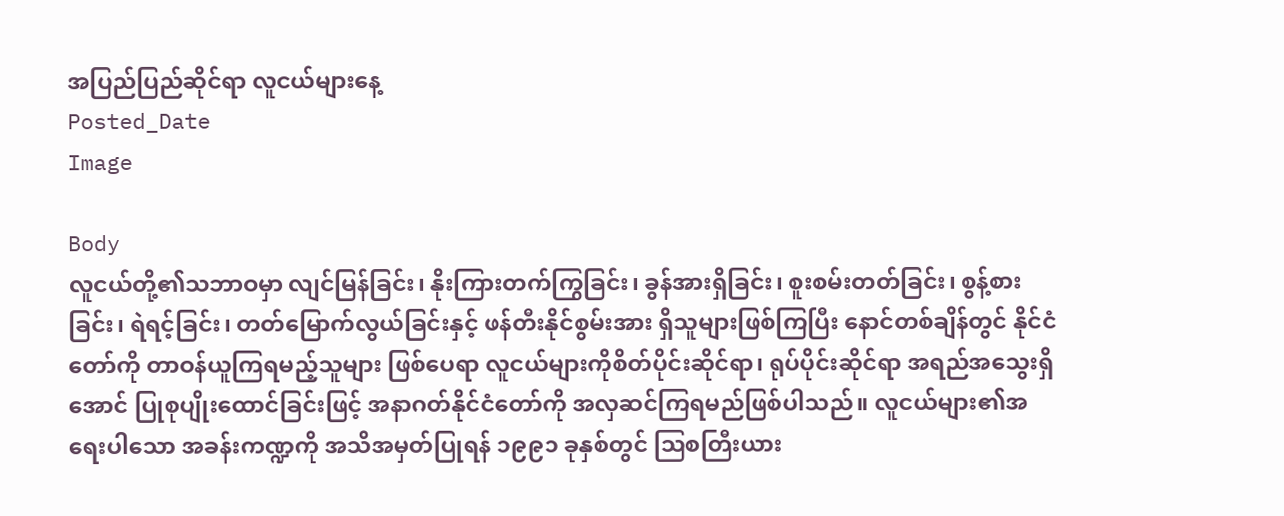အပြည်ပြည်ဆိုင်ရာ လူငယ်များနေ့
Posted_Date
Image

Body
လူငယ်တို့၏သဘာဝမှာ လျင်မြန်ခြင်း၊ နိုးကြားတက်ကြွခြင်း၊ ခွန်အားရှိခြင်း၊ စူးစမ်းတတ်ခြင်း၊ စွန့်စားခြင်း၊ ရဲရင့်ခြင်း၊ တတ်မြောက်လွယ်ခြင်းနှင့် ဖန်တီးနိုင်စွမ်းအား ရှိသူများဖြစ်ကြပြီး နောင်တစ်ချိန်တွင် နိုင်ငံတော်ကို တာဝန်ယူကြရမည့်သူများ ဖြစ်ပေရာ လူငယ်များကိုစိတ်ပိုင်းဆိုင်ရာ၊ ရုပ်ပိုင်းဆိုင်ရာ အရည်အသွေးရှိအောင် ပြုစုပျိုးထောင်ခြင်းဖြင့် အနာဂတ်နိုင်ငံတော်ကို အလှဆင်ကြရမည်ဖြစ်ပါသည်။ လူငယ်များ၏အရေးပါသော အခန်းကဏ္ဍကို အသိအမှတ်ပြုရန် ၁၉၉၁ ခုနှစ်တွင် ဩစတြီးယား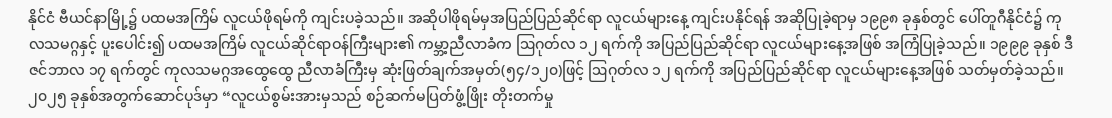နိုင်ငံ ဗီယင်နာမြို့၌ ပထမအကြိမ် လူငယ်ဖိုရမ်ကို ကျင်းပခဲ့သည်။ အဆိုပါဖိုရမ်မှအပြည်ပြည်ဆိုင်ရာ လူငယ်များနေ့ ကျင်းပနိုင်ရန် အဆိုပြုခဲ့ရာမှ ၁၉၉၈ ခုနှစ်တွင် ပေါ်တူဂီနိုင်ငံ၌ ကုလသမဂ္ဂနှင့် ပူးပေါင်း၍ ပထမအကြိမ် လူငယ်ဆိုင်ရာဝန်ကြီးများ၏ ကမ္ဘာ့ညီလာခံက ဩဂုတ်လ ၁၂ ရက်ကို အပြည်ပြည်ဆိုင်ရာ လူငယ်များနေ့အဖြစ် အကြံပြုခဲ့သည်။ ၁၉၉၉ ခုနှစ် ဒီဇင်ဘာလ ၁၇ ရက်တွင် ကုလသမဂ္ဂအထွေထွေ ညီလာခံကြီးမှ ဆုံးဖြတ်ချက်အမှတ်(၅၄/၁၂၀)ဖြင့် ဩဂုတ်လ ၁၂ ရက်ကို အပြည်ပြည်ဆိုင်ရာ လူငယ်များနေ့အဖြစ် သတ်မှတ်ခဲ့သည်။ ၂၀၂၅ ခုနှစ်အတွက်ဆောင်ပုဒ်မှာ “လူငယ်စွမ်းအားမှသည် စဉ်ဆက်မပြတ်ဖွံ့ဖြိုး တိုးတက်မှု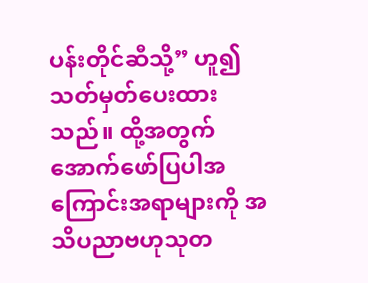ပန်းတိုင်ဆီသို့” ဟူ၍သတ်မှတ်ပေးထားသည်။ ထို့အတွက် အောက်ဖော်ပြပါအကြောင်းအရာများကို အသိပညာဗဟုသုတ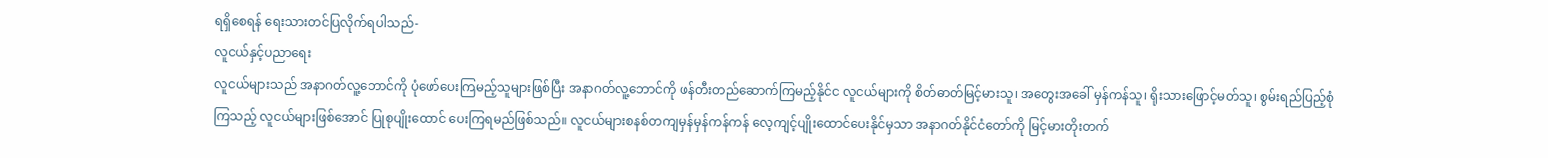ရရှိစေရန် ရေးသားတင်ပြလိုက်ရပါသည်-
လူငယ်နှင့်ပညာရေး
လူငယ်များသည် အနာဂတ်လူ့ဘောင်ကို ပုံဖော်ပေးကြမည့်သူများဖြစ်ပြီး အနာဂတ်လူ့ဘောင်ကို ဖန်တီးတည်ဆောက်ကြမည့်နိုင်င လူငယ်များကို စိတ်ဓာတ်မြင့်မားသူ၊ အတွေးအခေါ် မှန်ကန်သူ၊ ရိုးသားဖြောင့်မတ်သူ၊ စွမ်းရည်ပြည့်စုံကြသည့် လူငယ်များဖြစ်အောင် ပြုစုပျိုးထောင် ပေးကြရမည်ဖြစ်သည်။ လူငယ်များစနစ်တကျမှန်မှန်ကန်ကန် လေ့ကျင့်ပျိုးထောင်ပေးနိုင်မှသာ အနာဂတ်နိုင်ငံတော်ကို မြင့်မားတိုးတက်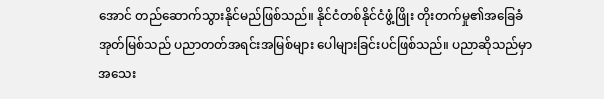အောင် တည်ဆောက်သွားနိုင်မည်ဖြစ်သည်။ နိုင်ငံတစ်နိုင်ငံဖွံ့ဖြိုး တိုးတက်မှု၏အခြေခံအုတ်မြစ်သည် ပညာတတ်အရင်းအမြစ်များ ပေါများခြင်းပင်ဖြစ်သည်။ ပညာဆိုသည်မှာ အသေး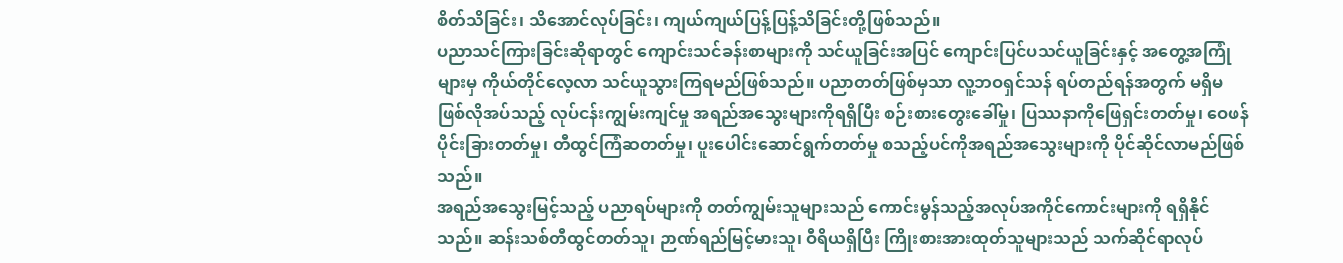စိတ်သိခြင်း၊ သိအောင်လုပ်ခြင်း၊ ကျယ်ကျယ်ပြန့်ပြန့်သိခြင်းတို့ဖြစ်သည်။
ပညာသင်ကြားခြင်းဆိုရာတွင် ကျောင်းသင်ခန်းစာများကို သင်ယူခြင်းအပြင် ကျောင်းပြင်ပသင်ယူခြင်းနှင့် အတွေ့အကြုံများမှ ကိုယ်တိုင်လေ့လာ သင်ယူသွားကြရမည်ဖြစ်သည်။ ပညာတတ်ဖြစ်မှသာ လူ့ဘဝရှင်သန် ရပ်တည်ရန်အတွက် မရှိမဖြစ်လိုအပ်သည့် လုပ်ငန်းကျွမ်းကျင်မှု အရည်အသွေးများကိုရရှိပြီး စဉ်းစားတွေးခေါ်မှု၊ ပြဿနာကိုဖြေရှင်းတတ်မှု၊ ဝေဖန်ပိုင်းခြားတတ်မှု၊ တီထွင်ကြံဆတတ်မှု၊ ပူးပေါင်းဆောင်ရွက်တတ်မှု စသည့်ပင်ကိုအရည်အသွေးများကို ပိုင်ဆိုင်လာမည်ဖြစ်သည်။
အရည်အသွေးမြင့်သည့် ပညာရပ်များကို တတ်ကျွမ်းသူများသည် ကောင်းမွန်သည့်အလုပ်အကိုင်ကောင်းများကို ရရှိနိုင်သည်။ ဆန်းသစ်တီထွင်တတ်သူ၊ ဉာဏ်ရည်မြင့်မားသူ၊ ဝီရိယရှိပြီး ကြိုးစားအားထုတ်သူများသည် သက်ဆိုင်ရာလုပ်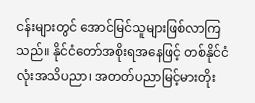ငန်းများတွင် အောင်မြင်သူများဖြစ်လာကြသည်။ နိုင်ငံတော်အစိုးရအနေဖြင့် တစ်နိုင်ငံလုံးအသိပညာ၊ အတတ်ပညာမြင့်မားတိုး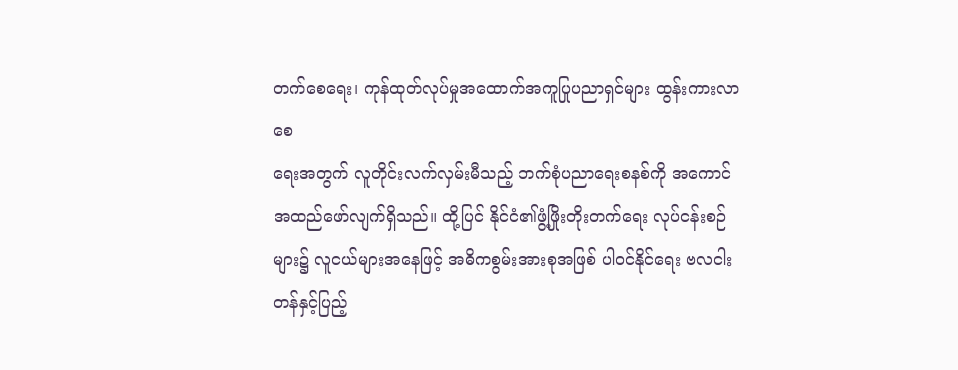တက်စေရေး၊ ကုန်ထုတ်လုပ်မှုအထောက်အကူပြုပညာရှင်များ ထွန်းကားလာစေ
ရေးအတွက် လူတိုင်းလက်လှမ်းမီသည့် ဘက်စုံပညာရေးစနစ်ကို အကောင်အထည်ဖော်လျက်ရှိသည်။ ထို့ပြင် နိုင်ငံ၏ဖွံ့ဖြိုးတိုးတက်ရေး လုပ်ငန်းစဉ်များ၌ လူငယ်များအနေဖြင့် အဓိကစွမ်းအားစုအဖြစ် ပါဝင်နိုင်ရေး ဗလငါးတန်နှင့်ပြည့်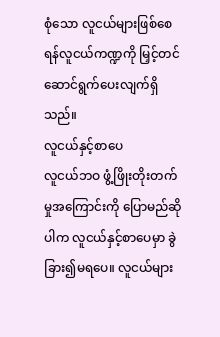စုံသော လူငယ်များဖြစ်စေရန်လူငယ်ကဏ္ဍကို မြှင့်တင်ဆောင်ရွက်ပေးလျက်ရှိသည်။
လူငယ်နှင့်စာပေ
လူငယ်ဘဝ ဖွံ့ဖြိုးတိုးတက်မှုအကြောင်းကို ပြောမည်ဆိုပါက လူငယ်နှင့်စာပေမှာ ခွဲခြား၍မရပေ။ လူငယ်များ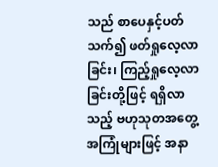သည် စာပေနှင့်ပတ်သက်၍ ဖတ်ရှုလေ့လာခြင်း၊ ကြည့်ရှုလေ့လာခြင်းတို့ဖြင့် ရရှိလာသည့် ဗဟုသုတအတွေ့အကြုံများဖြင့် အနာ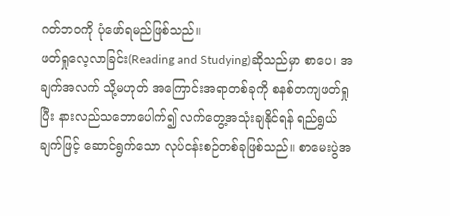ဂတ်ဘဝကို ပုံဖော်ရမည်ဖြစ်သည်။
ဖတ်ရှုလေ့လာခြင်း(Reading and Studying)ဆိုသည်မှာ စာပေ၊ အချက်အလက် သို့မဟုတ် အကြောင်းအရာတစ်ခုကို စနစ်တကျဖတ်ရှုပြီး နားလည်သဘောပေါက်၍ လက်တွေ့အသုံးချနိုင်ရန် ရည်ရွယ်ချက်ဖြင့် ဆောင်ရွက်သော လုပ်ငန်းစဉ်တစ်ခုဖြစ်သည်။ စာမေးပွဲအ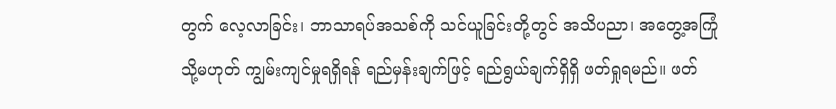တွက် လေ့လာခြင်း၊ ဘာသာရပ်အသစ်ကို သင်ယူခြင်းတို့တွင် အသိပညာ၊ အတွေ့အကြုံ သို့မဟုတ် ကျွမ်းကျင်မှုရရှိရန် ရည်မှန်းချက်ဖြင့် ရည်ရွယ်ချက်ရှိရှိ ဖတ်ရှုရမည်။ ဖတ်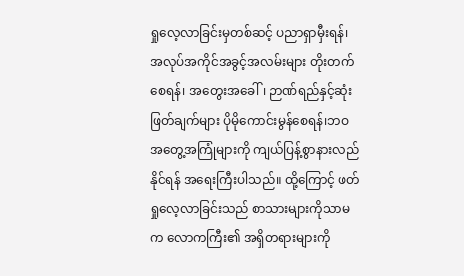ရှုလေ့လာခြင်းမှတစ်ဆင့် ပညာရှာမှီးရန်၊ အလုပ်အကိုင်အခွင့်အလမ်းများ တိုးတက်စေရန်၊ အတွေးအခေါ်၊ ဉာဏ်ရည်နှင့်ဆုံးဖြတ်ချက်များ ပိုမိုကောင်းမွန်စေရန်၊ဘဝအတွေ့အကြုံများကို ကျယ်ပြန့်စွာနားလည်နိုင်ရန် အရေးကြီးပါသည်။ ထို့ကြောင့် ဖတ်ရှုလေ့လာခြင်းသည် စာသားများကိုသာမက လောကကြီး၏ အရှိတရားများကို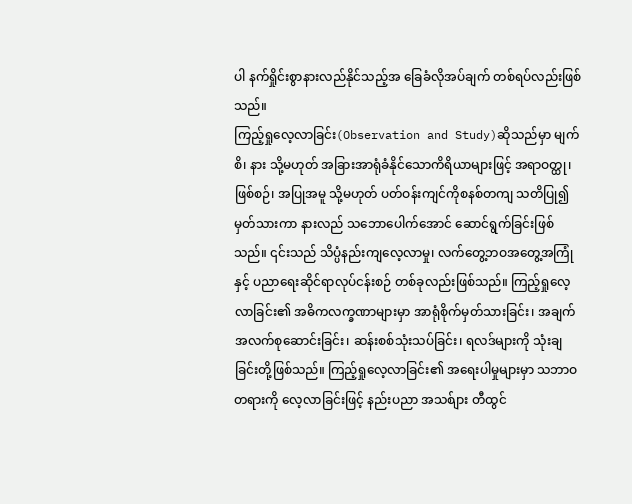ပါ နက်ရှိုင်းစွာနားလည်နိုင်သည့်အ ခြေခံလိုအပ်ချက် တစ်ရပ်လည်းဖြစ်သည်။
ကြည့်ရှုလေ့လာခြင်း(Observation and Study)ဆိုသည်မှာ မျက်စိ၊ နား သို့မဟုတ် အခြားအာရုံခံနိုင်သောကိရိယာများဖြင့် အရာဝတ္ထု၊ ဖြစ်စဉ်၊ အပြုအမူ သို့မဟုတ် ပတ်ဝန်းကျင်ကိုစနစ်တကျ သတိပြု၍ မှတ်သားကာ နားလည် သဘောပေါက်အောင် ဆောင်ရွက်ခြင်းဖြစ်သည်။ ၎င်းသည် သိပ္ပံနည်းကျလေ့လာမှု၊ လက်တွေ့ဘဝအတွေ့အကြုံနှင့် ပညာရေးဆိုင်ရာလုပ်ငန်းစဉ် တစ်ခုလည်းဖြစ်သည်။ ကြည့်ရှုလေ့လာခြင်း၏ အဓိကလက္ခဏာများမှာ အာရုံစိုက်မှတ်သားခြင်း၊ အချက်အလက်စုဆောင်းခြင်း၊ ဆန်းစစ်သုံးသပ်ခြင်း၊ ရလဒ်များကို သုံးချခြင်းတို့ဖြစ်သည်။ ကြည့်ရှုလေ့လာခြင်း၏ အရေးပါမှုများမှာ သဘာဝတရားကို လေ့လာခြင်းဖြင့် နည်းပညာ အသစ်ျား တီထွင်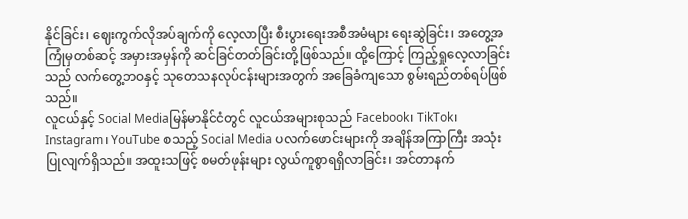နိုင်ခြင်း၊ ဈေးကွက်လိုအပ်ချက်ကို လေ့လာပြီး စီးပွားရေးအစီအမံများ ရေးဆွဲခြင်း၊ အတွေ့အကြုံမှတစ်ဆင့် အမှားအမှန်ကို ဆင်ခြင်တတ်ခြင်းတို့ဖြစ်သည်။ ထို့ကြောင့် ကြည့်ရှုလေ့လာခြင်းသည် လက်တွေ့ဘဝနှင့် သုတေသနလုပ်ငန်းများအတွက် အခြေခံကျသော စွမ်းရည်တစ်ရပ်ဖြစ်သည်။
လူငယ်နှင့် Social Mediaမြန်မာနိုင်ငံတွင် လူငယ်အများစုသည် Facebook၊ TikTok၊ Instagram၊ YouTube စသည့် Social Media ပလက်ဖောင်းများကို အချိန်အကြာကြီး အသုံးပြုလျက်ရှိသည်။ အထူးသဖြင့် စမတ်ဖုန်းများ လွယ်ကူစွာရရှိလာခြင်း၊ အင်တာနက်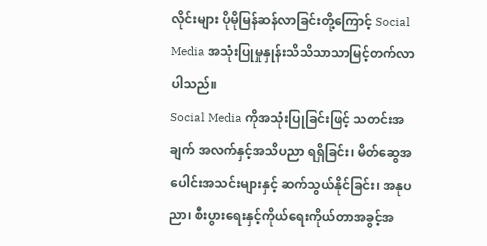လိုင်းများ ပိုမိုမြန်ဆန်လာခြင်းတို့ကြောင့် Social Media အသုံးပြုမှုနှုန်းသိသိသာသာမြင့်တက်လာပါသည်။
Social Media ကိုအသုံးပြုခြင်းဖြင့် သတင်းအချက် အလက်နှင့်အသိပညာ ရရှိခြင်း၊ မိတ်ဆွေအပေါင်းအသင်းများနှင့် ဆက်သွယ်နိုင်ခြင်း၊ အနုပညာ၊ စီးပွားရေးနှင့်ကိုယ်ရေးကိုယ်တာအခွင့်အ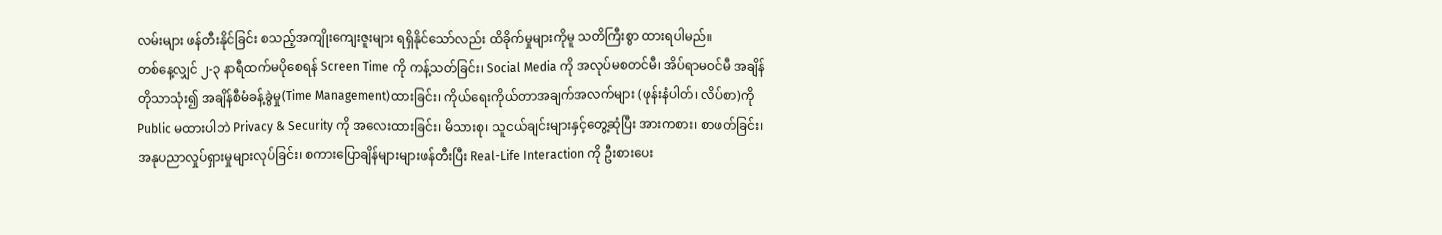လမ်းများ ဖန်တီးနိုင်ခြင်း စသည့်အကျိုးကျေးဇူးများ ရရှိနိုင်သော်လည်း ထိခိုက်မှုများကိုမူ သတိကြီးစွာ ထားရပါမည်။
တစ်နေ့လျှင် ၂-၃ နာရီထက်မပိုစေရန် Screen Time ကို ကန့်သတ်ခြင်း၊ Social Media ကို အလုပ်မစတင်မီ၊ အိပ်ရာမဝင်မီ အချိန်တိုသာသုံး၍ အချိန်စီမံခန့်ခွဲမှု(Time Management)ထားခြင်း၊ ကိုယ်ရေးကိုယ်တာအချက်အလက်များ (ဖုန်းနံပါတ်၊ လိပ်စာ)ကို Public မထားပါဘဲ Privacy & Security ကို အလေးထားခြင်း၊ မိသားစု၊ သူငယ်ချင်းများနှင့်တွေ့ဆုံပြီး အားကစား၊ စာဖတ်ခြင်း၊ အနုပညာလှုပ်ရှားမှုများလုပ်ခြင်း၊ စကားပြောချိန်များများဖန်တီးပြီး Real-Life Interaction ကို ဦးစားပေး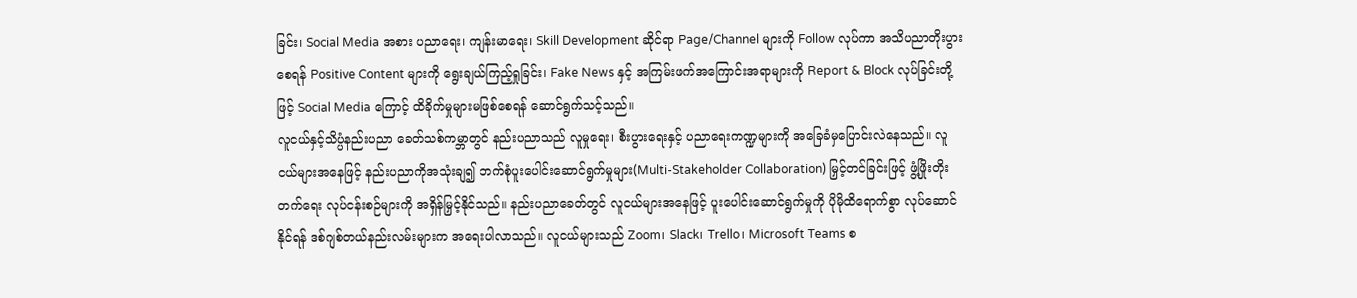ခြင်း၊ Social Media အစား ပညာရေး၊ ကျန်းမာရေး၊ Skill Development ဆိုင်ရာ Page/Channel များကို Follow လုပ်ကာ အသိပညာတိုးပွားစေရန် Positive Content များကို ရွေးချယ်ကြည့်ရှုခြင်း၊ Fake News နှင့် အကြမ်းဖက်အကြောင်းအရာများကို Report & Block လုပ်ခြင်းတို့ဖြင့် Social Media ကြောင့် ထိခိုက်မှုများမဖြစ်စေရန် ဆောင်ရွက်သင့်သည်။
လူငယ်နှင့်သိပ္ပံနည်းပညာ ခေတ်သစ်ကမ္ဘာတွင် နည်းပညာသည် လူမှုရေး၊ စီးပွားရေးနှင့် ပညာရေးကဏ္ဍများကို အခြေခံမှပြောင်းလဲနေသည်။ လူငယ်များအနေဖြင့် နည်းပညာကိုအသုံးချ၍ ဘက်စုံပူးပေါင်းဆောင်ရွက်မှုများ(Multi-Stakeholder Collaboration) မြှင့်တင်ခြင်းဖြင့် ဖွံ့ဖြိုးတိုးတက်ရေး လုပ်ငန်းစဉ်များကို အရှိန်မြှင့်နိုင်သည်။ နည်းပညာခေတ်တွင် လူငယ်များအနေဖြင့် ပူးပေါင်းဆောင်ရွက်မှုကို ပိုမိုထိရောက်စွာ လုပ်ဆောင်နိုင်ရန် ဒစ်ဂျစ်တယ်နည်းလမ်းများက အရေးပါလာသည်။ လူငယ်များသည် Zoom၊ Slack၊ Trello၊ Microsoft Teams စ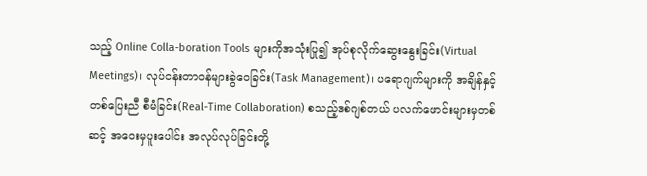သည့် Online Colla-boration Tools များကိုအသုံးပြု၍ အုပ်စုလိုက်ဆွေးနွေးခြင်း(Virtual Meetings)၊ လုပ်ငန်းတာဝန်များခွဲဝေခြင်း(Task Management)၊ ပရောဂျက်များကို အချိန်နှင့်တစ်ပြေးညီ စီမံခြင်း(Real-Time Collaboration) စသည့်ဒစ်ဂျစ်တယ် ပလက်ဖောင်းများမှတစ်ဆင့် အဝေးမှပူးပေါင်း အလုပ်လုပ်ခြင်းတို့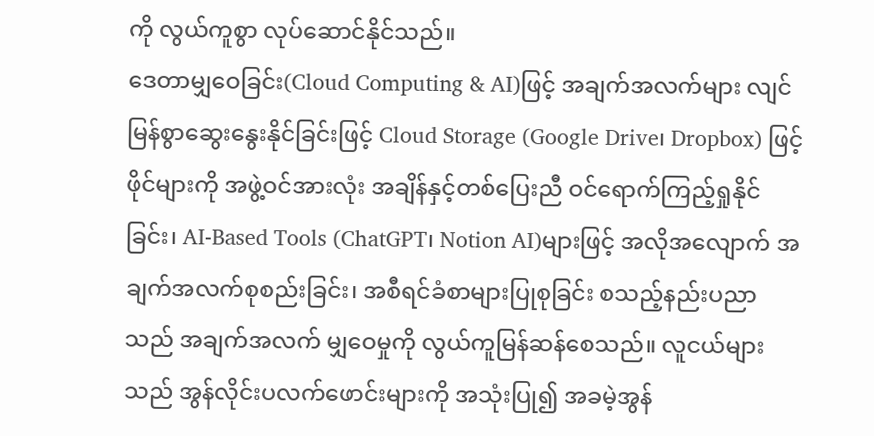ကို လွယ်ကူစွာ လုပ်ဆောင်နိုင်သည်။
ဒေတာမျှဝေခြင်း(Cloud Computing & AI)ဖြင့် အချက်အလက်များ လျင်မြန်စွာဆွေးနွေးနိုင်ခြင်းဖြင့် Cloud Storage (Google Drive၊ Dropbox) ဖြင့် ဖိုင်များကို အဖွဲ့ဝင်အားလုံး အချိန်နှင့်တစ်ပြေးညီ ဝင်ရောက်ကြည့်ရှုနိုင်ခြင်း၊ AI-Based Tools (ChatGPT၊ Notion AI)များဖြင့် အလိုအလျောက် အချက်အလက်စုစည်းခြင်း၊ အစီရင်ခံစာများပြုစုခြင်း စသည့်နည်းပညာသည် အချက်အလက် မျှဝေမှုကို လွယ်ကူမြန်ဆန်စေသည်။ လူငယ်များသည် အွန်လိုင်းပလက်ဖောင်းများကို အသုံးပြု၍ အခမဲ့အွန်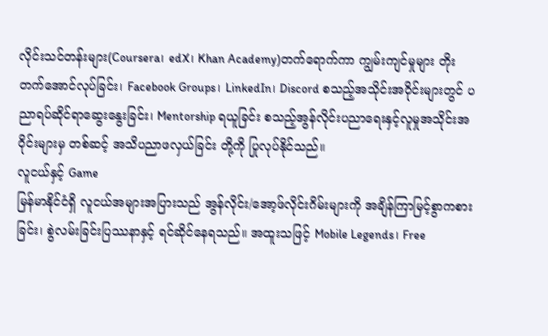လိုင်းသင်တန်းများ(Coursera၊ edX၊ Khan Academy)တက်ရောက်ကာ ကျွမ်းကျင်မှုများ တိုးတက်အောင်လုပ်ခြင်း၊ Facebook Groups၊ LinkedIn၊ Discord စသည့်အသိုင်းအဝိုင်းများတွင် ပညာရပ်ဆိုင်ရာဆွေးနွေးခြင်း၊ Mentorship ရယူခြင်း စသည့်အွန်လိုင်းပညာရေးနှင့်လူမှုအသိုင်းအဝိုင်းများမှ တစ်ဆင့် အသိပညာဖလှယ်ခြင်း တို့ကို ပြုလုပ်နိုင်သည်။
လူငယ်နှင့် Game
မြန်မာနိုင်ငံရှိ လူငယ်အများအပြားသည် အွန်လိုင်း/အော့ဖ်လိုင်းဂိမ်းများကို အချိန်ကြာမြင့်စွာကစားခြင်း၊ စွဲလမ်းခြင်းပြဿနာနှင့် ရင်ဆိုင်နေရသည်။ အထူးသဖြင့် Mobile Legends၊ Free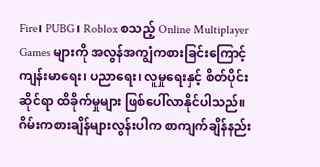Fire၊ PUBG၊ Roblox စသည့် Online Multiplayer Games များကို အလွန်အကျွံကစားခြင်းကြောင့် ကျန်းမာရေး၊ ပညာရေး၊ လူမှုရေးနှင့် စိတ်ပိုင်းဆိုင်ရာ ထိခိုက်မှုများ ဖြစ်ပေါ်လာနိုင်ပါသည်။ ဂိမ်းကစားချိန်များလွန်းပါက စာကျက်ချိန်နည်း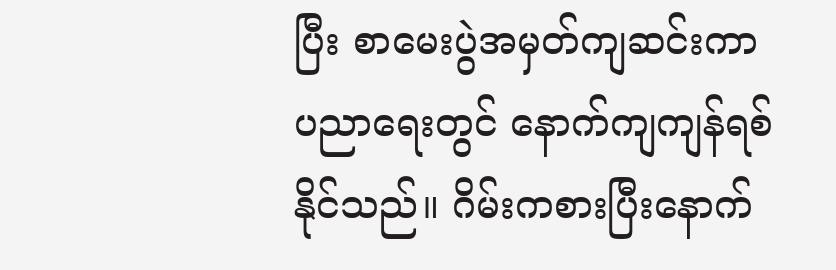ပြီး စာမေးပွဲအမှတ်ကျဆင်းကာ ပညာရေးတွင် နောက်ကျကျန်ရစ်နိုင်သည်။ ဂိမ်းကစားပြီးနောက်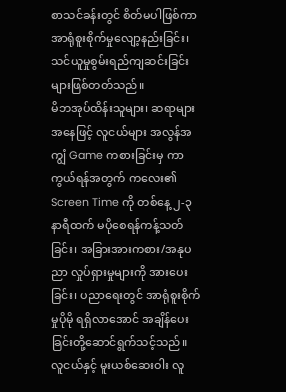စာသင်ခန်းတွင် စိတ်မပါဖြစ်ကာ အာရုံစူးစိုက်မှုလျော့နည်းခြင်း၊ သင်ယူမှုစွမ်းရည်ကျဆင်းခြင်းများဖြစ်တတ်သည်။
မိဘအုပ်ထိန်းသူများ၊ ဆရာများအနေဖြင့် လူငယ်များ အလွန်အကျွံ Game ကစားခြင်းမှ ကာကွယ်ရန်အတွက် ကလေး၏ Screen Time ကို တစ်နေ့ ၂-၃ နာရီထက် မပိုစေရန်ကန့်သတ်ခြင်း၊ အခြားအားကစား/အနုပညာ လှုပ်ရှားမှုများကို အားပေးခြင်း၊ ပညာရေးတွင် အာရုံစူးစိုက်မှုပိုမို ရရှိလာအောင် အချိန်ပေးခြင်းတို့ဆောင်ရွက်သင့်သည်။
လူငယ်နှင့် မူးယစ်ဆေးဝါး လူ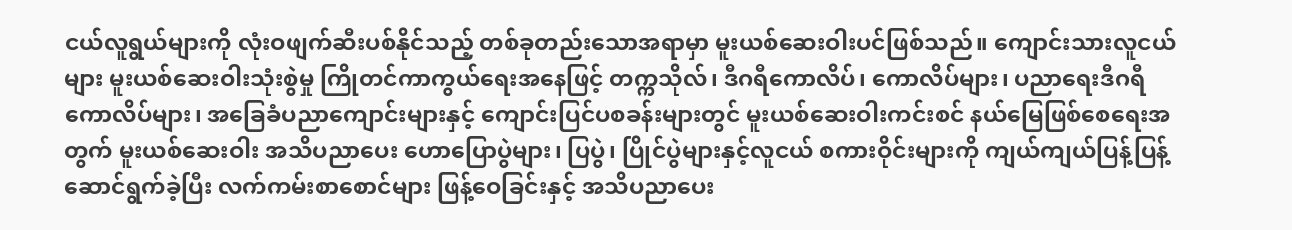ငယ်လူရွယ်များကို လုံးဝဖျက်ဆီးပစ်နိုင်သည့် တစ်ခုတည်းသောအရာမှာ မူးယစ်ဆေးဝါးပင်ဖြစ်သည်။ ကျောင်းသားလူငယ်များ မူးယစ်ဆေးဝါးသုံးစွဲမှု ကြိုတင်ကာကွယ်ရေးအနေဖြင့် တက္ကသိုလ်၊ ဒီဂရီကောလိပ်၊ ကောလိပ်များ၊ ပညာရေးဒီဂရီကောလိပ်များ၊ အခြေခံပညာကျောင်းများနှင့် ကျောင်းပြင်ပစခန်းများတွင် မူးယစ်ဆေးဝါးကင်းစင် နယ်မြေဖြစ်စေရေးအတွက် မူးယစ်ဆေးဝါး အသိပညာပေး ဟောပြောပွဲများ၊ ပြပွဲ၊ ပြိုင်ပွဲများနှင့်လူငယ် စကားဝိုင်းများကို ကျယ်ကျယ်ပြန့်ပြန့်ဆောင်ရွက်ခဲ့ပြီး လက်ကမ်းစာစောင်များ ဖြန့်ဝေခြင်းနှင့် အသိပညာပေး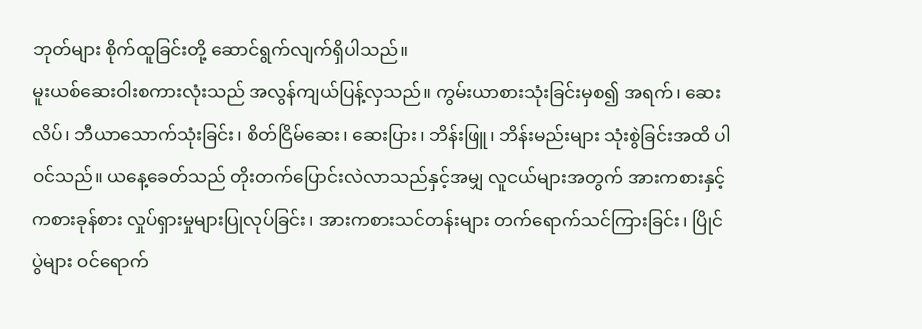ဘုတ်များ စိုက်ထူခြင်းတို့ ဆောင်ရွက်လျက်ရှိပါသည်။
မူးယစ်ဆေးဝါးစကားလုံးသည် အလွန်ကျယ်ပြန့်လှသည်။ ကွမ်းယာစားသုံးခြင်းမှစ၍ အရက်၊ ဆေးလိပ်၊ ဘီယာသောက်သုံးခြင်း၊ စိတ်ငြိမ်ဆေး၊ ဆေးပြား၊ ဘိန်းဖြူ၊ ဘိန်းမည်းများ သုံးစွဲခြင်းအထိ ပါဝင်သည်။ ယနေ့ခေတ်သည် တိုးတက်ပြောင်းလဲလာသည်နှင့်အမျှ လူငယ်များအတွက် အားကစားနှင့်ကစားခုန်စား လှုပ်ရှားမှုများပြုလုပ်ခြင်း၊ အားကစားသင်တန်းများ တက်ရောက်သင်ကြားခြင်း၊ ပြိုင်ပွဲများ ဝင်ရောက်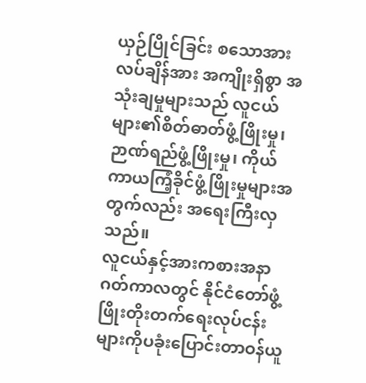ယှဉ်ပြိုင်ခြင်း စသောအားလပ်ချိန်အား အကျိုးရှိစွာ အသုံးချမှုများသည် လူငယ်များ၏စိတ်ဓာတ်ဖွံ့ဖြိုးမှု၊ ဉာဏ်ရည်ဖွံ့ဖြိုးမှု၊ ကိုယ်ကာယကြံ့ခိုင်ဖွံ့ဖြိုးမှုများအတွက်လည်း အရေးကြီးလှသည်။
လူငယ်နှင့်အားကစားအနာဂတ်ကာလတွင် နိုင်ငံတော်ဖွံ့ဖြိုးတိုးတက်ရေးလုပ်ငန်းများကိုပခုံးပြောင်းတာဝန်ယူ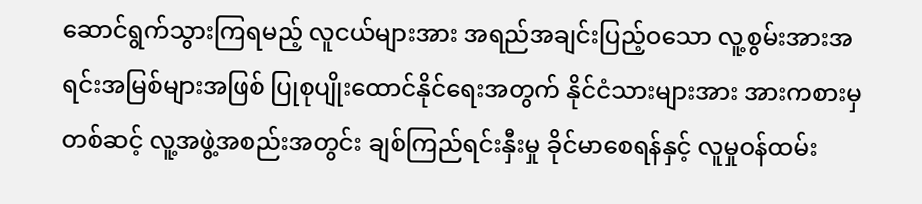ဆောင်ရွက်သွားကြရမည့် လူငယ်များအား အရည်အချင်းပြည့်ဝသော လူ့စွမ်းအားအရင်းအမြစ်များအဖြစ် ပြုစုပျိုးထောင်နိုင်ရေးအတွက် နိုင်ငံသားများအား အားကစားမှတစ်ဆင့် လူ့အဖွဲ့အစည်းအတွင်း ချစ်ကြည်ရင်းနှီးမှု ခိုင်မာစေရန်နှင့် လူမှုဝန်ထမ်း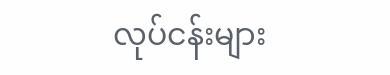လုပ်ငန်းများ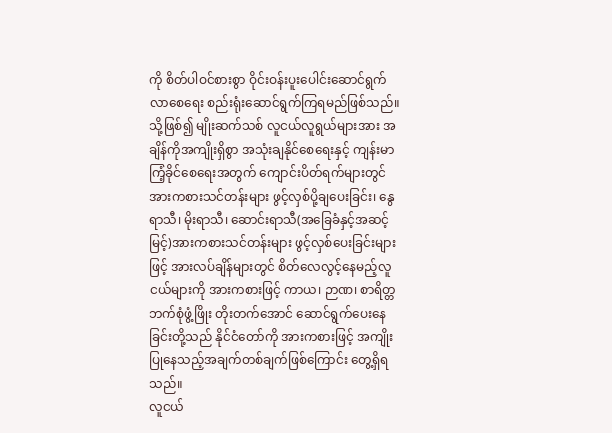ကို စိတ်ပါဝင်စားစွာ ဝိုင်းဝန်းပူးပေါင်းဆောင်ရွက်လာစေရေး စည်းရုံးဆောင်ရွက်ကြရမည်ဖြစ်သည်။
သို့ဖြစ်၍ မျိုးဆက်သစ် လူငယ်လူရွယ်များအား အချိန်ကိုအကျိုးရှိစွာ အသုံးချနိုင်စေရေးနှင့် ကျန်းမာကြံ့ခိုင်စေရေးအတွက် ကျောင်းပိတ်ရက်များတွင် အားကစားသင်တန်းများ ဖွင့်လှစ်ပို့ချပေးခြင်း၊ နွေရာသီ၊ မိုးရာသီ၊ ဆောင်းရာသီ(အခြေခံနှင့်အဆင့်မြင့်)အားကစားသင်တန်းများ ဖွင့်လှစ်ပေးခြင်းများဖြင့် အားလပ်ချိန်များတွင် စိတ်လေလွင့်နေမည့်လူငယ်များကို အားကစားဖြင့် ကာယ၊ ဉာဏ၊ စာရိတ္တဘက်စုံဖွံ့ဖြိုး တိုးတက်အောင် ဆောင်ရွက်ပေးနေခြင်းတို့သည် နိုင်ငံတော်ကို အားကစားဖြင့် အကျိုးပြုနေသည့်အချက်တစ်ချက်ဖြစ်ကြောင်း တွေ့ရှိရသည်။
လူငယ်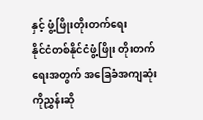နှင့် ဖွံ့ဖြိုးတိုးတက်ရေး
နိုင်ငံတစ်နိုင်ငံဖွံ့ဖြိုး တိုးတက်ရေးအတွက် အခြေခံအကျဆုံးကိုညွှန်းဆို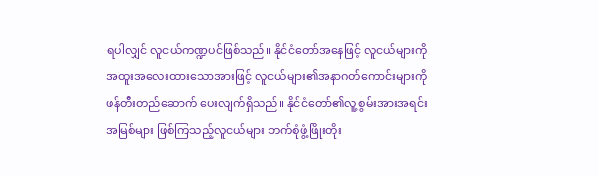ရပါလျှင် လူငယ်ကဏ္ဍပင်ဖြစ်သည်။ နိုင်ငံတော်အနေဖြင့် လူငယ်များကို အထူးအလေးထားသောအားဖြင့် လူငယ်များ၏အနာဂတ်ကောင်းများကို ဖန်တီးတည်ဆောက် ပေးလျက်ရှိသည်။ နိုင်ငံတော်၏လူ့စွမ်းအားအရင်းအမြစ်များ ဖြစ်ကြသည့်လူငယ်များ ဘက်စုံဖွံ့ဖြိုးတိုး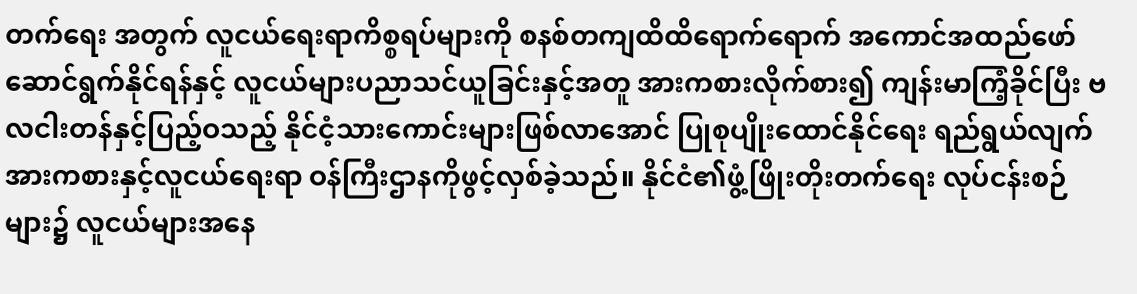တက်ရေး အတွက် လူငယ်ရေးရာကိစ္စရပ်များကို စနစ်တကျထိထိရောက်ရောက် အကောင်အထည်ဖော်ဆောင်ရွက်နိုင်ရန်နှင့် လူငယ်များပညာသင်ယူခြင်းနှင့်အတူ အားကစားလိုက်စား၍ ကျန်းမာကြံ့ခိုင်ပြီး ဗလငါးတန်နှင့်ပြည့်ဝသည့် နိုင်ငံ့သားကောင်းများဖြစ်လာအောင် ပြုစုပျိုးထောင်နိုင်ရေး ရည်ရွယ်လျက် အားကစားနှင့်လူငယ်ရေးရာ ဝန်ကြီးဌာနကိုဖွင့်လှစ်ခဲ့သည်။ နိုင်ငံ၏ဖွံ့ဖြိုးတိုးတက်ရေး လုပ်ငန်းစဉ်များ၌ လူငယ်များအနေ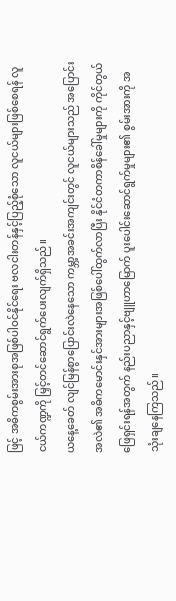ဖြင့် အဓိကစွမ်းအားစုအဖြစ်ပါဝင်နိုင်ရေး ဗလငါးတန်နှင့်ပြည့်စုံသော လူငယ်များဖြစ်စေရန် လူငယ်ကဏ္ဍကို မြှင့်တင်ဆောင်ရွက်ပေးလျက်ရှိသည်။
ယနေ့ခေတ် လျင်မြန်စွာပြောင်းလဲနေသော ကမ္ဘာ့အခင်းအကျင်းတွင် လူငယ်များသည် အပြောင်းအလဲ၏ အဓိကမောင်းနှင်အားများအဖြစ်ပေါ်ထွက်လာပြီး နိုင်ငံတကာစိန်ခေါ်မှုများကို ကိုင်တွယ်ဖြေရှင်းရန်အတွက် နည်းပညာနှင့်ဗျူဟာမြောက် ပူးပေါင်းဆောင်ရွက်မှုများ၏ စွမ်းအားကို အသုံးချနေကြသည်။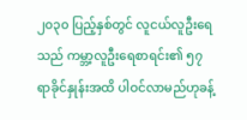၂၀၃၀ ပြည့်နှစ်တွင် လူငယ်လူဦးရေသည် ကမ္ဘာ့လူဦးရေစာရင်း၏ ၅၇ ရာခိုင်နှုန်းအထိ ပါဝင်လာမည်ဟုခန့်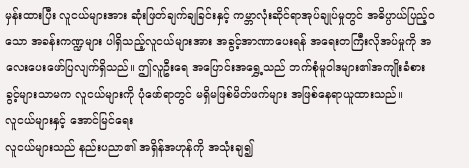မှန်းထားပြီး လူငယ်များအား ဆုံးဖြတ်ချက်ချခြင်းနှင့် ကမ္ဘာလုံးဆိုင်ရာအုပ်ချုပ်မှုတွင် အဓိပ္ပာယ်ပြည့်ဝသော အခန်းကဏ္ဍများ ပါရှိသည့်လူငယ်များအား အခွင့်အာဏာပေးရန် အရေးတကြီးလိုအပ်မှုကို အလေးပေးဖော်ပြလျက်ရှိသည်။ ဤလူဦးရေ အပြောင်းအရွှေ့သည် ဘက်စုံမူဝါဒများ၏အကျိုးခံစားခွင့်များသာမက လူငယ်များကို ပုံဖော်ရာတွင် မရှိမဖြစ်မိတ်ဖက်များ အဖြစ်နေရာယူထားသည်။
လူငယ်များနှင့် အောင်မြင်ရေး
လူငယ်များသည် နည်းပညာ၏ အရှိန်အဟုန်ကို အသုံးချ၍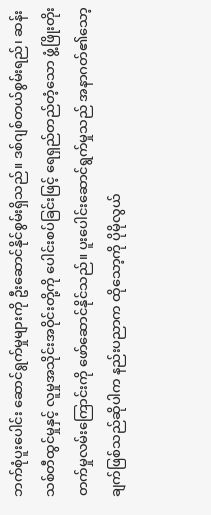ဘက်စုံပူးပေါင်း ဆောင်ရွက်မှုများကို ဦးဆောင်နိုင်စွမ်းရှိသည်။ ဒစ်ဂျစ်တယ်စွမ်းရည်၊ ဆန်းသစ်တီထွင်မှုနှင့် လူမှုအသိုင်းအဝိုင်းတို့ကို ပေါင်းစပ်ခြင်းဖြင့် ရေရှည်တည်တံ့သော ဖွံ့ဖြိုးတိုးတက်မှုလမ်းကြောင်းကို ဖော်ဆောင်နိုင်သည်။ ပူးပေါင်းဆောင်ရွက်မှုသည် အနာဂတ်၏သော့ချက်ဖြစ်သည်ဆိုပါက နည်းပညာက ထိုသော့ကို ပိုမိုလွယ်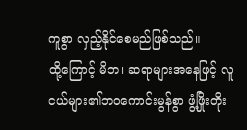ကူစွာ လှည့်နိုင်စေမည်ဖြစ်သည်။
ထို့ကြောင့် မိဘ၊ ဆရာများအနေဖြင့် လူငယ်များ၏ဘဝကောင်းမွန်စွာ ဖွံ့ဖြိုးတိုး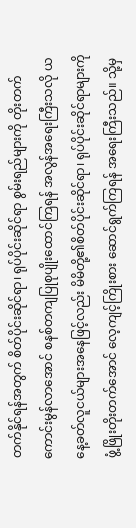တက်နိုင်ရန်အတွက် စိတ်ပိုင်းဆိုင်ရာ၊ ရုပ်ပိုင်းဆိုင်ရာ စွမ်းရည်များကို တိုးတက်ကောင်းမွန်လာအောင် စနစ်တကျပြုစုပျိုးထောင်ကြရန် အလွန်အရေးကြီးသလို ယနေ့ခတ်လူငယ်များအနေဖြင့်လည်း မိမိတို့၏စိတ်ပိုင်းဆိုင်ရာ၊ ရုပ်ပိုင်းဆိုင်ရာများကို ဖွံ့ဖြိုးတိုးတက်အောင် လေ့ကျင့်ကြိုးစား ဆောင်ရွက်ကြရန် အရေးကြီးသည်။ သို့မှ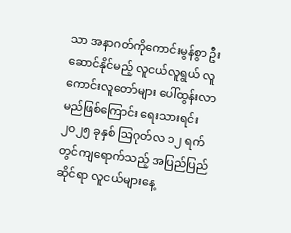သာ အနာဂတ်ကိုကောင်းမွန်စွာ ဦးဆောင်နိုင်မည့် လူငယ်လူရွယ် လူကောင်းလူတော်များ ပေါ်ထွန်းလာမည်ဖြစ်ကြောင်း ရေးသားရင်း ၂၀၂၅ ခုနှစ် ဩဂုတ်လ ၁၂ ရက်တွင်ကျရောက်သည့် အပြည်ပြည်ဆိုင်ရာ လူငယ်များနေ့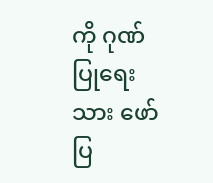ကို ဂုဏ်ပြုရေးသား ဖော်ပြ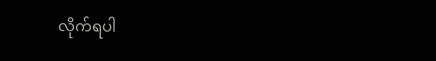လိုက်ရပါ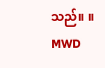သည်။ ။
MWD